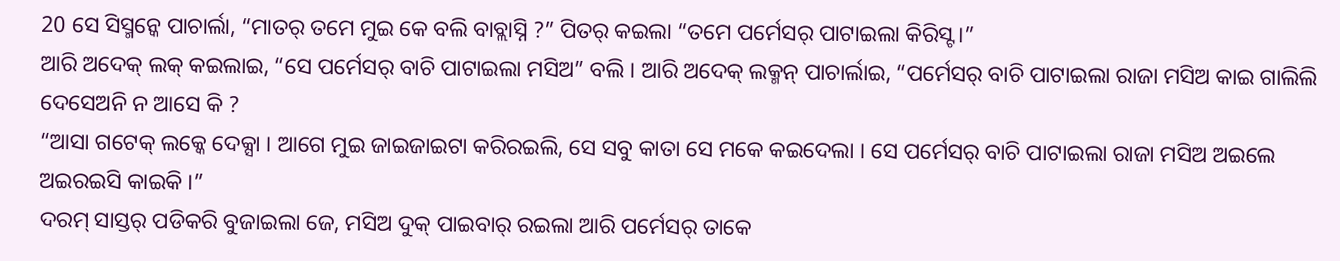20 ସେ ସିସ୍ମନ୍କେ ପାଚାର୍ଲା, “ମାତର୍ ତମେ ମୁଇ କେ ବଲି ବାବ୍ଲାସ୍ନି ?” ପିତର୍ କଇଲା “ତମେ ପର୍ମେସର୍ ପାଟାଇଲା କିରିସ୍ଟ ।”
ଆରି ଅଦେକ୍ ଲକ୍ କଇଲାଇ, “ସେ ପର୍ମେସର୍ ବାଚି ପାଟାଇଲା ମସିଅ” ବଲି । ଆରି ଅଦେକ୍ ଲକ୍ମନ୍ ପାଚାର୍ଲାଇ, “ପର୍ମେସର୍ ବାଚି ପାଟାଇଲା ରାଜା ମସିଅ କାଇ ଗାଲିଲି ଦେସେଅନି ନ ଆସେ କି ?
“ଆସା ଗଟେକ୍ ଲକ୍କେ ଦେକ୍ସା । ଆଗେ ମୁଇ ଜାଇଜାଇଟା କରିରଇଲି, ସେ ସବୁ କାତା ସେ ମକେ କଇଦେଲା । ସେ ପର୍ମେସର୍ ବାଚି ପାଟାଇଲା ରାଜା ମସିଅ ଅଇଲେ ଅଇରଇସି କାଇକି ।”
ଦରମ୍ ସାସ୍ତର୍ ପଡିକରି ବୁଜାଇଲା ଜେ, ମସିଅ ଦୁକ୍ ପାଇବାର୍ ରଇଲା ଆରି ପର୍ମେସର୍ ତାକେ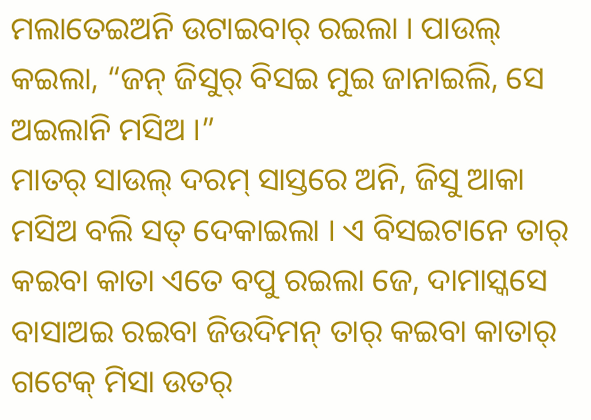ମଲାତେଇଅନି ଉଟାଇବାର୍ ରଇଲା । ପାଉଲ୍ କଇଲା, “ଜନ୍ ଜିସୁର୍ ବିସଇ ମୁଇ ଜାନାଇଲି, ସେ ଅଇଲାନି ମସିଅ ।”
ମାତର୍ ସାଉଲ୍ ଦରମ୍ ସାସ୍ତରେ ଅନି, ଜିସୁ ଆକା ମସିଅ ବଲି ସତ୍ ଦେକାଇଲା । ଏ ବିସଇଟାନେ ତାର୍ କଇବା କାତା ଏତେ ବପୁ ରଇଲା ଜେ, ଦାମାସ୍କସେ ବାସାଅଇ ରଇବା ଜିଉଦିମନ୍ ତାର୍ କଇବା କାତାର୍ ଗଟେକ୍ ମିସା ଉତର୍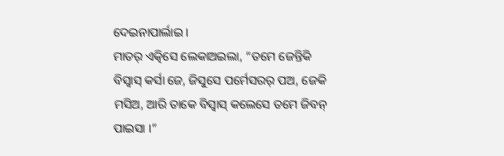ଦେଇନାପାର୍ଲାଇ ।
ମାତର୍ ଏତ୍କିସେ ଲେକାଅଇଲା, “ତମେ ଜେନ୍ତିକି ବିସ୍ବାସ୍ କର୍ସା ଜେ, ଜିସୁସେ ପର୍ମେସରର୍ ପଅ, ଜେକି ମସିଅ, ଆରି ତାକେ ବିସ୍ବାସ୍ କଲେସେ ତମେ ଜିବନ୍ ପାଇସା ।”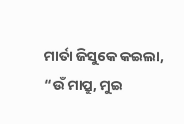ମାର୍ତା ଜିସୁକେ କଇଲା, “ଉଁ ମାପ୍ରୁ, ମୁଇ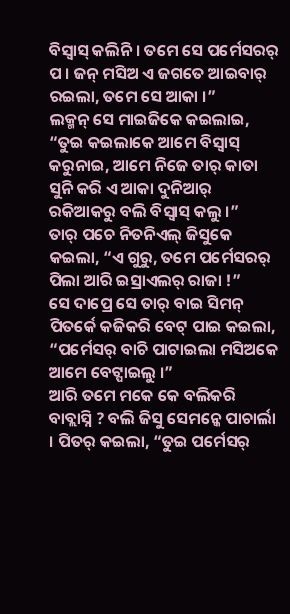ବିସ୍ବାସ୍ କଲିନି । ତମେ ସେ ପର୍ମେସରର୍ ପ । ଜନ୍ ମସିଅ ଏ ଜଗତେ ଆଇବାର୍ ରଇଲା, ତମେ ସେ ଆକା ।”
ଲକ୍ମନ୍ ସେ ମାଇଜିକେ କଇଲାଇ, “ତୁଇ କଇଲାକେ ଆମେ ବିସ୍ବାସ୍ କରୁନାଇ, ଆମେ ନିଜେ ତାର୍ କାତା ସୁନି କରି ଏ ଆକା ଦୁନିଆର୍ ରକିଆକରୁ ବଲି ବିସ୍ବାସ୍ କଲୁ ।”
ତାର୍ ପଚେ ନିତନିଏଲ୍ ଜିସୁକେ କଇଲା, “ଏ ଗୁରୁ, ତମେ ପର୍ମେସରର୍ ପିଲା ଆରି ଇସ୍ରାଏଲର୍ ରାଜା !”
ସେ ଦାପ୍ରେ ସେ ତାର୍ ବାଇ ସିମନ୍ ପିତର୍କେ କଜିକରି ବେଟ୍ ପାଇ କଇଲା, “ପର୍ମେସର୍ ବାଚି ପାଟାଇଲା ମସିଅକେ ଆମେ ବେଟ୍ପାଇଲୁ ।”
ଆରି ତମେ ମକେ କେ ବଲିକରି ବାବ୍ଲାସ୍ନି ? ବଲି ଜିସୁ ସେମନ୍କେ ପାଚାର୍ଲା । ପିତର୍ କଇଲା, “ତୁଇ ପର୍ମେସର୍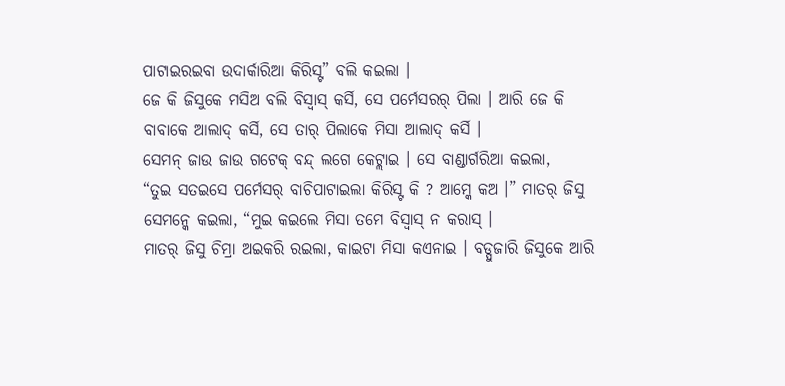ପାଟାଇରଇବା ଉଦାର୍କାରିଆ କିରିସ୍ଟ” ବଲି କଇଲା ।
ଜେ କି ଜିସୁକେ ମସିଅ ବଲି ବିସ୍ବାସ୍ କର୍ସି, ସେ ପର୍ମେସରର୍ ପିଲା । ଆରି ଜେ କି ବାବାକେ ଆଲାଦ୍ କର୍ସି, ସେ ତାର୍ ପିଲାକେ ମିସା ଆଲାଦ୍ କର୍ସି ।
ସେମନ୍ ଜାଉ ଜାଉ ଗଟେକ୍ ବନ୍ଦ୍ ଲଗେ କେଟ୍ଲାଇ । ସେ ବାଣ୍ଡାର୍ଗରିଆ କଇଲା,
“ତୁଇ ସତଇସେ ପର୍ମେସର୍ ବାଚିପାଟାଇଲା କିରିସ୍ଟ କି ? ଆମ୍କେ କଅ ।” ମାତର୍ ଜିସୁ ସେମନ୍କେ କଇଲା, “ମୁଇ କଇଲେ ମିସା ତମେ ବିସ୍ବାସ୍ ନ କରାସ୍ ।
ମାତର୍ ଜିସୁ ଚିମ୍ରା ଅଇକରି ରଇଲା, କାଇଟା ମିସା କଏନାଇ । ବଡ୍ପୁଜାରି ଜିସୁକେ ଆରି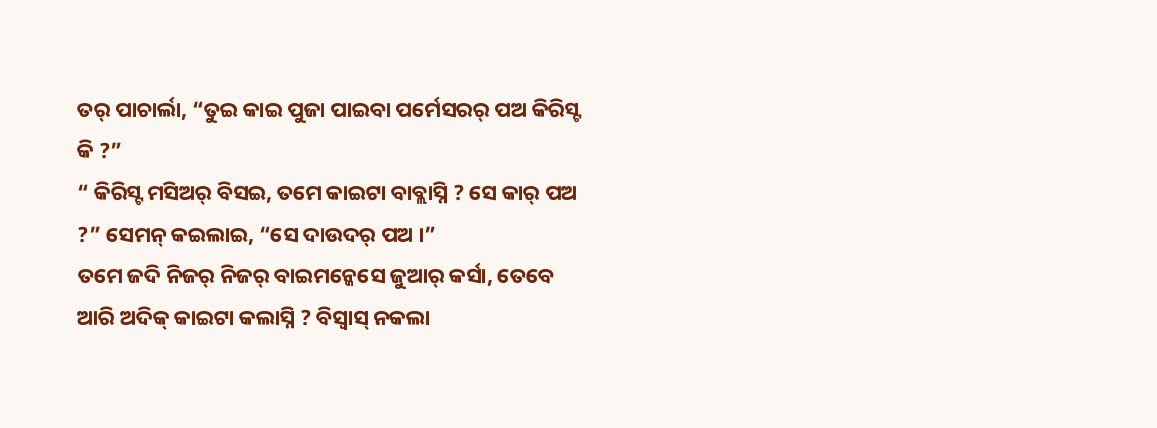ତର୍ ପାଚାର୍ଲା, “ତୁଇ କାଇ ପୁଜା ପାଇବା ପର୍ମେସରର୍ ପଅ କିରିସ୍ଟ କି ?”
“ କିରିସ୍ଟ ମସିଅର୍ ବିସଇ, ତମେ କାଇଟା ବାବ୍ଲାସ୍ନି ? ସେ କାର୍ ପଅ ?” ସେମନ୍ କଇଲାଇ, “ସେ ଦାଉଦର୍ ପଅ ।”
ତମେ ଜଦି ନିଜର୍ ନିଜର୍ ବାଇମନ୍କେସେ ଜୁଆର୍ କର୍ସା, ତେବେ ଆରି ଅଦିକ୍ କାଇଟା କଲାସ୍ନି ? ବିସ୍ବାସ୍ ନକଲା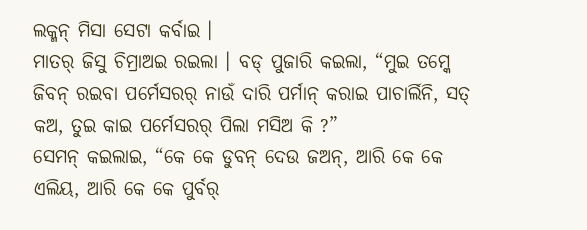ଲକ୍ମନ୍ ମିସା ସେଟା କର୍ବାଇ ।
ମାତର୍ ଜିସୁ ଚିମ୍ରାଅଇ ରଇଲା । ବଡ୍ ପୁଜାରି କଇଲା, “ମୁଇ ତମ୍କେ ଜିବନ୍ ରଇବା ପର୍ମେସରର୍ ନାଉଁ ଦାରି ପର୍ମାନ୍ କରାଇ ପାଚାର୍ଲିନି, ସତ୍ କଅ, ତୁଇ କାଇ ପର୍ମେସରର୍ ପିଲା ମସିଅ କି ?”
ସେମନ୍ କଇଲାଇ, “କେ କେ ଡୁବନ୍ ଦେଉ ଜଅନ୍, ଆରି କେ କେ ଏଲିୟ, ଆରି କେ କେ ପୁର୍ବର୍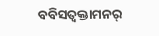ବବିସତ୍ବକ୍ତାମନର୍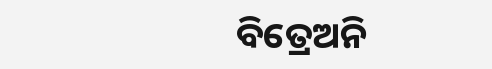ବିତ୍ରେଅନି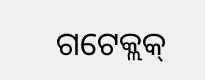ଗଟେକ୍ଲକ୍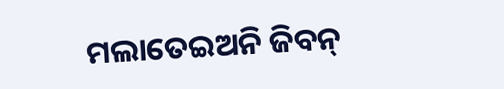ମଲାତେଇଅନି ଜିବନ୍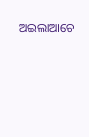ଅଇଲାଆଚେ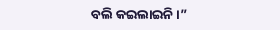ବଲି କଇଲାଇନି ।”